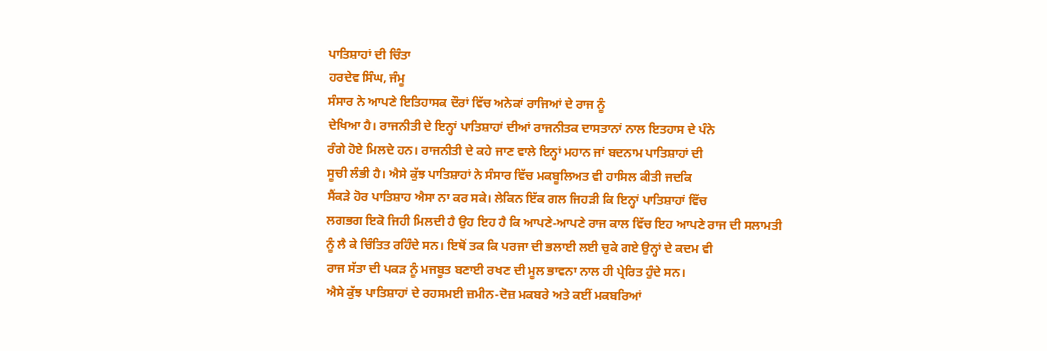ਪਾਤਿਸ਼ਾਹਾਂ ਦੀ ਚਿੰਤਾ
ਹਰਦੇਵ ਸਿੰਘ, ਜੰਮੂ
ਸੰਸਾਰ ਨੇ ਆਪਣੇ ਇਤਿਹਾਸਕ ਦੌਰਾਂ ਵਿੱਚ ਅਨੇਕਾਂ ਰਾਜਿਆਂ ਦੇ ਰਾਜ ਨੂੰ
ਦੇਖਿਆ ਹੈ। ਰਾਜਨੀਤੀ ਦੇ ਇਨ੍ਹਾਂ ਪਾਤਿਸ਼ਾਹਾਂ ਦੀਆਂ ਰਾਜਨੀਤਕ ਦਾਸਤਾਨਾਂ ਨਾਲ ਇਤਹਾਸ ਦੇ ਪੰਨੇ
ਰੰਗੇ ਹੋਏ ਮਿਲਦੇ ਹਨ। ਰਾਜਨੀਤੀ ਦੇ ਕਹੇ ਜਾਣ ਵਾਲੇ ਇਨ੍ਹਾਂ ਮਹਾਨ ਜਾਂ ਬਦਨਾਮ ਪਾਤਿਸ਼ਾਹਾਂ ਦੀ
ਸੂਚੀ ਲੰਭੀ ਹੈ। ਐਸੇ ਕੁੱਝ ਪਾਤਿਸ਼ਾਹਾਂ ਨੇ ਸੰਸਾਰ ਵਿੱਚ ਮਕਬੂਲਿਅਤ ਵੀ ਹਾਸਿਲ ਕੀਤੀ ਜਦਕਿ
ਸੈਂਕੜੇ ਹੋਰ ਪਾਤਿਸ਼ਾਹ ਐਸਾ ਨਾ ਕਰ ਸਕੇ। ਲੇਕਿਨ ਇੱਕ ਗਲ ਜਿਹੜੀ ਕਿ ਇਨ੍ਹਾਂ ਪਾਤਿਸ਼ਾਹਾਂ ਵਿੱਚ
ਲਗਭਗ ਇਕੋ ਜਿਹੀ ਮਿਲਦੀ ਹੈ ਉਹ ਇਹ ਹੈ ਕਿ ਆਪਣੇ-ਆਪਣੇ ਰਾਜ ਕਾਲ ਵਿੱਚ ਇਹ ਆਪਣੇ ਰਾਜ ਦੀ ਸਲਾਮਤੀ
ਨੂੰ ਲੈ ਕੇ ਚਿੰਤਿਤ ਰਹਿੰਦੇ ਸਨ। ਇਥੋਂ ਤਕ ਕਿ ਪਰਜਾ ਦੀ ਭਲਾਈ ਲਈ ਚੁਕੇ ਗਏ ਉਨ੍ਹਾਂ ਦੇ ਕਦਮ ਵੀ
ਰਾਜ ਸੱਤਾ ਦੀ ਪਕੜ ਨੂੰ ਮਜਬੂਤ ਬਣਾਈ ਰਖਣ ਦੀ ਮੂਲ ਭਾਵਨਾ ਨਾਲ ਹੀ ਪ੍ਰੇਰਿਤ ਹੁੰਦੇ ਸਨ।
ਐਸੇ ਕੁੱਝ ਪਾਤਿਸ਼ਾਹਾਂ ਦੇ ਰਹਸਮਈ ਜ਼ਮੀਨ-ਦੋਜ਼ ਮਕਬਰੇ ਅਤੇ ਕਈਂ ਮਕਬਰਿਆਂ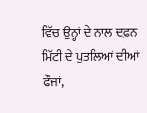ਵਿੱਚ ਉਨ੍ਹਾਂ ਦੇ ਨਾਲ ਦਫ਼ਨ ਮਿੱਟੀ ਦੇ ਪੁਤਲਿਆਂ ਦੀਆਂ ਫੌਜਾਂ,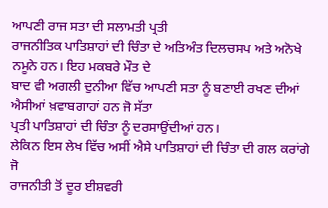ਆਪਣੀ ਰਾਜ ਸਤਾ ਦੀ ਸਲਾਮਤੀ ਪ੍ਰਤੀ
ਰਾਜਨੀਤਿਕ ਪਾਤਿਸ਼ਾਹਾਂ ਦੀ ਚਿੰਤਾ ਦੇ ਅਤਿਅੰਤ ਦਿਲਚਸਪ ਅਤੇ ਅਨੋਖੇ ਨਮੂਨੇ ਹਨ। ਇਹ ਮਕਬਰੇ ਮੌਤ ਦੇ
ਬਾਦ ਵੀ ਅਗਲੀ ਦੁਨੀਆ ਵਿੱਚ ਆਪਣੀ ਸਤਾ ਨੂੰ ਬਣਾਈ ਰਖਣ ਦੀਆਂ ਐਸੀਆਂ ਖ਼ਵਾਬਗਾਹਾਂ ਹਨ ਜੋ ਸੱਤਾ
ਪ੍ਰਤੀ ਪਾਤਿਸ਼ਾਹਾਂ ਦੀ ਚਿੰਤਾ ਨੂੰ ਦਰਸਾਉਂਦੀਆਂ ਹਨ।
ਲੇਕਿਨ ਇਸ ਲੇਖ ਵਿੱਚ ਅਸੀਂ ਐਸੇ ਪਾਤਿਸ਼ਾਹਾਂ ਦੀ ਚਿੰਤਾ ਦੀ ਗਲ ਕਰਾਂਗੇ ਜੋ
ਰਾਜਨੀਤੀ ਤੋਂ ਦੂਰ ਈਸ਼ਵਰੀ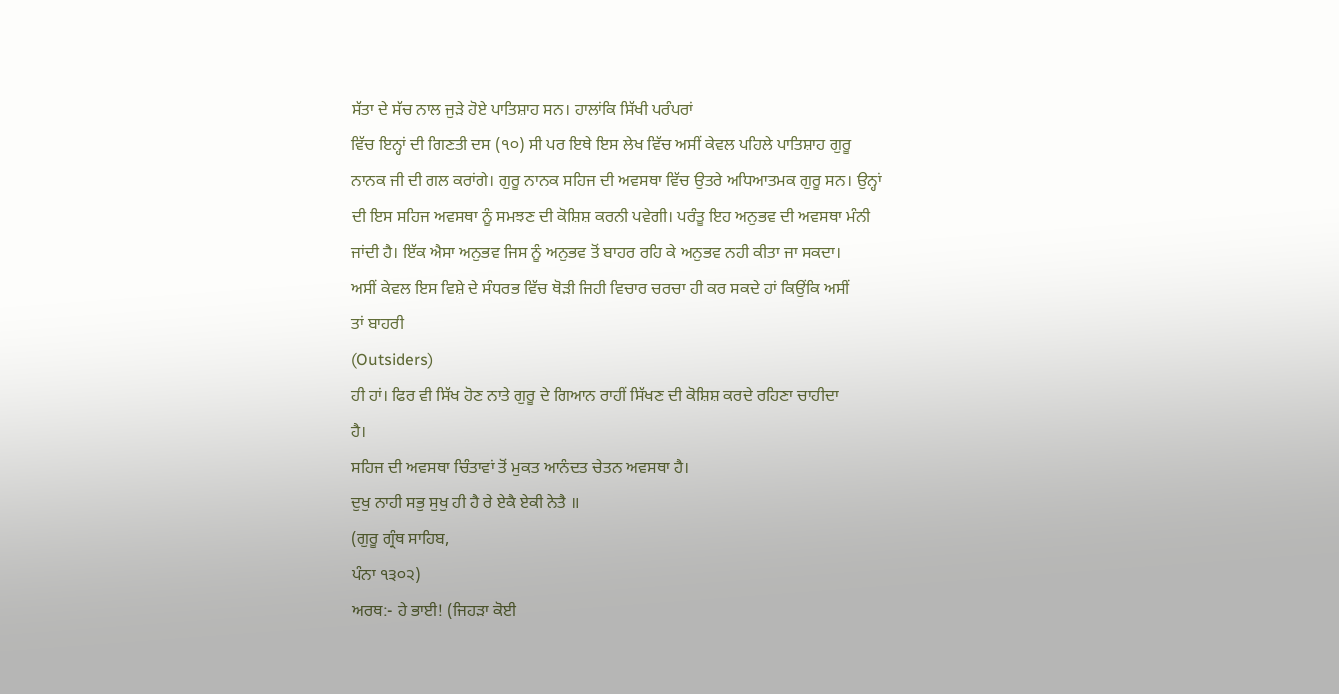ਸੱਤਾ ਦੇ ਸੱਚ ਨਾਲ ਜੁੜੇ ਹੋਏ ਪਾਤਿਸ਼ਾਹ ਸਨ। ਹਾਲਾਂਕਿ ਸਿੱਖੀ ਪਰੰਪਰਾਂ
ਵਿੱਚ ਇਨ੍ਹਾਂ ਦੀ ਗਿਣਤੀ ਦਸ (੧੦) ਸੀ ਪਰ ਇਥੇ ਇਸ ਲੇਖ ਵਿੱਚ ਅਸੀਂ ਕੇਵਲ ਪਹਿਲੇ ਪਾਤਿਸ਼ਾਹ ਗੁਰੂ
ਨਾਨਕ ਜੀ ਦੀ ਗਲ ਕਰਾਂਗੇ। ਗੁਰੂ ਨਾਨਕ ਸਹਿਜ ਦੀ ਅਵਸਥਾ ਵਿੱਚ ਉਤਰੇ ਅਧਿਆਤਮਕ ਗੁਰੂ ਸਨ। ਉਨ੍ਹਾਂ
ਦੀ ਇਸ ਸਹਿਜ ਅਵਸਥਾ ਨੂੰ ਸਮਝਣ ਦੀ ਕੋਸ਼ਿਸ਼ ਕਰਨੀ ਪਵੇਗੀ। ਪਰੰਤੂ ਇਹ ਅਨੁਭਵ ਦੀ ਅਵਸਥਾ ਮੰਨੀ
ਜਾਂਦੀ ਹੈ। ਇੱਕ ਐਸਾ ਅਨੁਭਵ ਜਿਸ ਨੂੰ ਅਨੁਭਵ ਤੋਂ ਬਾਹਰ ਰਹਿ ਕੇ ਅਨੁਭਵ ਨਹੀ ਕੀਤਾ ਜਾ ਸਕਦਾ।
ਅਸੀਂ ਕੇਵਲ ਇਸ ਵਿਸ਼ੇ ਦੇ ਸੰਧਰਭ ਵਿੱਚ ਥੋੜੀ ਜਿਹੀ ਵਿਚਾਰ ਚਰਚਾ ਹੀ ਕਰ ਸਕਦੇ ਹਾਂ ਕਿਉਂਕਿ ਅਸੀਂ
ਤਾਂ ਬਾਹਰੀ
(Outsiders)
ਹੀ ਹਾਂ। ਫਿਰ ਵੀ ਸਿੱਖ ਹੋਣ ਨਾਤੇ ਗੁਰੂ ਦੇ ਗਿਆਨ ਰਾਹੀਂ ਸਿੱਖਣ ਦੀ ਕੋਸ਼ਿਸ਼ ਕਰਦੇ ਰਹਿਣਾ ਚਾਹੀਦਾ
ਹੈ।
ਸਹਿਜ ਦੀ ਅਵਸਥਾ ਚਿੰਤਾਵਾਂ ਤੋਂ ਮੁਕਤ ਆਨੰਦਤ ਚੇਤਨ ਅਵਸਥਾ ਹੈ।
ਦੁਖੁ ਨਾਹੀ ਸਭੁ ਸੁਖੁ ਹੀ ਹੈ ਰੇ ਏਕੈ ਏਕੀ ਨੇਤੈ ॥
(ਗੁਰੂ ਗ੍ਰੰਥ ਸਾਹਿਬ,
ਪੰਨਾ ੧੩੦੨)
ਅਰਥ:- ਹੇ ਭਾਈ! (ਜਿਹੜਾ ਕੋਈ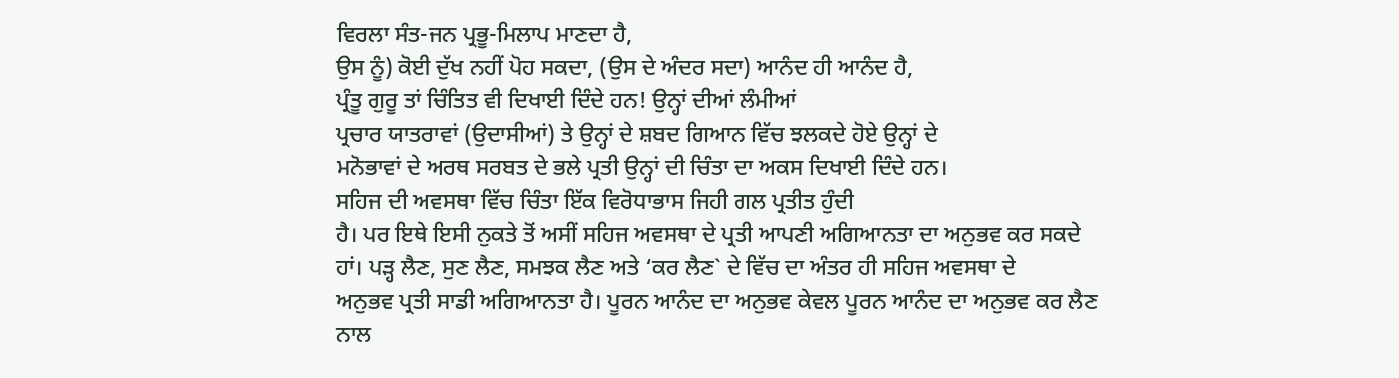ਵਿਰਲਾ ਸੰਤ-ਜਨ ਪ੍ਰਭੂ-ਮਿਲਾਪ ਮਾਣਦਾ ਹੈ,
ਉਸ ਨੂੰ) ਕੋਈ ਦੁੱਖ ਨਹੀਂ ਪੋਹ ਸਕਦਾ, (ਉਸ ਦੇ ਅੰਦਰ ਸਦਾ) ਆਨੰਦ ਹੀ ਆਨੰਦ ਹੈ,
ਪ੍ਰੰਤੂ ਗੁਰੂ ਤਾਂ ਚਿੰਤਿਤ ਵੀ ਦਿਖਾਈ ਦਿੰਦੇ ਹਨ! ਉਨ੍ਹਾਂ ਦੀਆਂ ਲੰਮੀਆਂ
ਪ੍ਰਚਾਰ ਯਾਤਰਾਵਾਂ (ਉਦਾਸੀਆਂ) ਤੇ ਉਨ੍ਹਾਂ ਦੇ ਸ਼ਬਦ ਗਿਆਨ ਵਿੱਚ ਝਲਕਦੇ ਹੋਏ ਉਨ੍ਹਾਂ ਦੇ
ਮਨੋਭਾਵਾਂ ਦੇ ਅਰਥ ਸਰਬਤ ਦੇ ਭਲੇ ਪ੍ਰਤੀ ਉਨ੍ਹਾਂ ਦੀ ਚਿੰਤਾ ਦਾ ਅਕਸ ਦਿਖਾਈ ਦਿੰਦੇ ਹਨ।
ਸਹਿਜ ਦੀ ਅਵਸਥਾ ਵਿੱਚ ਚਿੰਤਾ ਇੱਕ ਵਿਰੋਧਾਭਾਸ ਜਿਹੀ ਗਲ ਪ੍ਰਤੀਤ ਹੁੰਦੀ
ਹੈ। ਪਰ ਇਥੇ ਇਸੀ ਨੁਕਤੇ ਤੋਂ ਅਸੀਂ ਸਹਿਜ ਅਵਸਥਾ ਦੇ ਪ੍ਰਤੀ ਆਪਣੀ ਅਗਿਆਨਤਾ ਦਾ ਅਨੁਭਵ ਕਰ ਸਕਦੇ
ਹਾਂ। ਪੜ੍ਹ ਲੈਣ, ਸੁਣ ਲੈਣ, ਸਮਝਕ ਲੈਣ ਅਤੇ ‘ਕਰ ਲੈਣ` ਦੇ ਵਿੱਚ ਦਾ ਅੰਤਰ ਹੀ ਸਹਿਜ ਅਵਸਥਾ ਦੇ
ਅਨੁਭਵ ਪ੍ਰਤੀ ਸਾਡੀ ਅਗਿਆਨਤਾ ਹੈ। ਪੂਰਨ ਆਨੰਦ ਦਾ ਅਨੁਭਵ ਕੇਵਲ ਪੂਰਨ ਆਨੰਦ ਦਾ ਅਨੁਭਵ ਕਰ ਲੈਣ
ਨਾਲ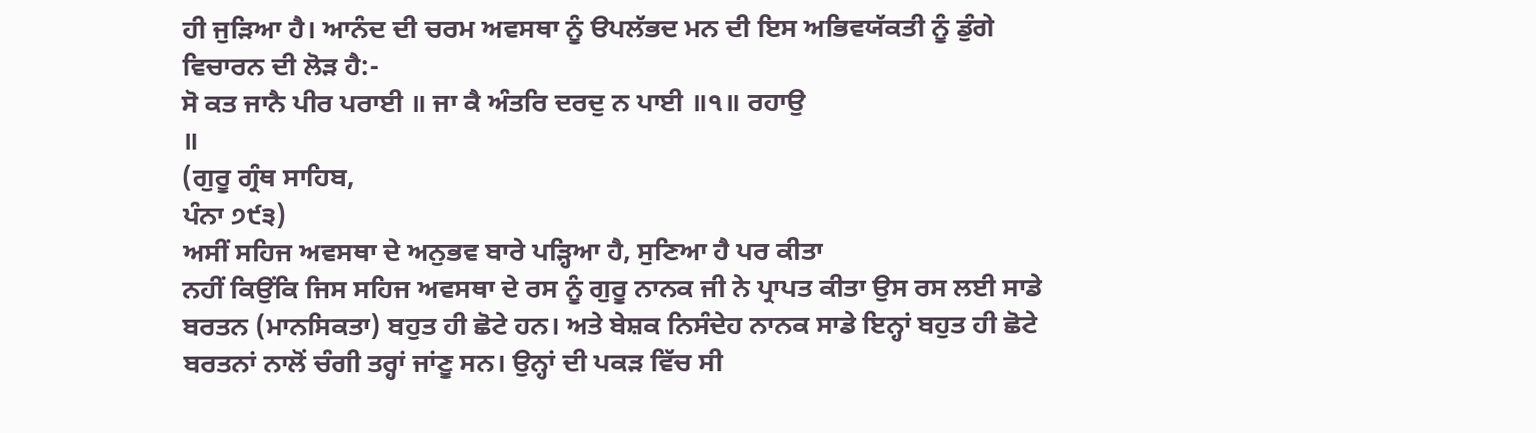ਹੀ ਜੁੜਿਆ ਹੈ। ਆਨੰਦ ਦੀ ਚਰਮ ਅਵਸਥਾ ਨੂੰ ੳਪਲੱਭਦ ਮਨ ਦੀ ਇਸ ਅਭਿਵਯੱਕਤੀ ਨੂੰ ਡੁੰਗੇ
ਵਿਚਾਰਨ ਦੀ ਲੋੜ ਹੈ:-
ਸੋ ਕਤ ਜਾਨੈ ਪੀਰ ਪਰਾਈ ॥ ਜਾ ਕੈ ਅੰਤਰਿ ਦਰਦੁ ਨ ਪਾਈ ॥੧॥ ਰਹਾਉ
॥
(ਗੁਰੂ ਗ੍ਰੰਥ ਸਾਹਿਬ,
ਪੰਨਾ ੭੯੩)
ਅਸੀਂ ਸਹਿਜ ਅਵਸਥਾ ਦੇ ਅਨੁਭਵ ਬਾਰੇ ਪੜ੍ਹਿਆ ਹੈ, ਸੁਣਿਆ ਹੈ ਪਰ ਕੀਤਾ
ਨਹੀਂ ਕਿਉਂਕਿ ਜਿਸ ਸਹਿਜ ਅਵਸਥਾ ਦੇ ਰਸ ਨੂੰ ਗੁਰੂ ਨਾਨਕ ਜੀ ਨੇ ਪ੍ਰਾਪਤ ਕੀਤਾ ਉਸ ਰਸ ਲਈ ਸਾਡੇ
ਬਰਤਨ (ਮਾਨਸਿਕਤਾ) ਬਹੁਤ ਹੀ ਛੋਟੇ ਹਨ। ਅਤੇ ਬੇਸ਼ਕ ਨਿਸੰਦੇਹ ਨਾਨਕ ਸਾਡੇ ਇਨ੍ਹਾਂ ਬਹੁਤ ਹੀ ਛੋਟੇ
ਬਰਤਨਾਂ ਨਾਲੋਂ ਚੰਗੀ ਤਰ੍ਹਾਂ ਜਾਂਣੂ ਸਨ। ਉਨ੍ਹਾਂ ਦੀ ਪਕੜ ਵਿੱਚ ਸੀ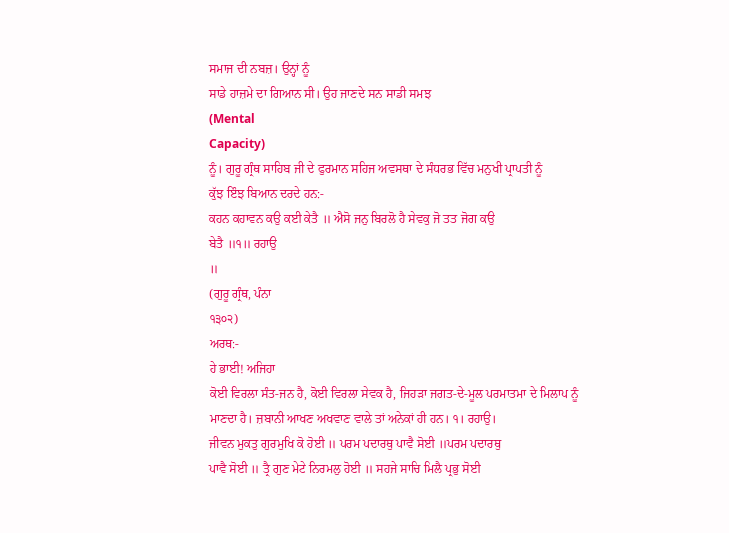ਸਮਾਜ ਦੀ ਨਬਜ਼। ਉਨ੍ਹਾਂ ਨੂੰ
ਸਾਡੇ ਹਾਜ਼ਮੇ ਦਾ ਗਿਆਨ ਸੀ। ਉਹ ਜਾਣਦੇ ਸਨ ਸਾਡੀ ਸਮਝ
(Mental
Capacity)
ਨੂੰ। ਗੁਰੂ ਗ੍ਰੰਥ ਸਾਹਿਬ ਜੀ ਦੇ ਫੁਰਮਾਨ ਸਹਿਜ ਅਵਸਥਾ ਦੇ ਸੰਧਰਭ ਵਿੱਚ ਮਨੁਖੀ ਪ੍ਰਾਪਤੀ ਨੂੰ
ਕੁੱਝ ਇੰਝ ਬਿਆਨ ਦਰਦੇ ਹਨ:-
ਕਹਨ ਕਹਾਵਨ ਕਉ ਕਈ ਕੇਤੈ ॥ ਐਸੋ ਜਨੁ ਬਿਰਲੋ ਹੈ ਸੇਵਕੁ ਜੋ ਤਤ ਜੋਗ ਕਉ
ਬੇਤੈ ॥੧॥ ਰਹਾਉ
॥
(ਗੁਰੂ ਗ੍ਰੰਥ, ਪੰਨਾ
੧੩੦੨)
ਅਰਥ:-
ਹੇ ਭਾਈ! ਅਜਿਹਾ
ਕੋਈ ਵਿਰਲਾ ਸੰਤ-ਜਨ ਹੈ, ਕੋਈ ਵਿਰਲਾ ਸੇਵਕ ਹੈ, ਜਿਹੜਾ ਜਗਤ-ਦੇ-ਮੂਲ ਪਰਮਾਤਮਾ ਦੇ ਮਿਲਾਪ ਨੂੰ
ਮਾਣਦਾ ਹੈ। ਜ਼ਬਾਨੀ ਆਖਣ ਅਖਵਾਣ ਵਾਲੇ ਤਾਂ ਅਨੇਕਾਂ ਹੀ ਹਨ। ੧। ਰਹਾਉ।
ਜੀਵਨ ਮੁਕਤੁ ਗੁਰਮੁਖਿ ਕੋ ਹੋਈ ॥ ਪਰਮ ਪਦਾਰਥੁ ਪਾਵੈ ਸੋਈ ॥ਪਰਮ ਪਦਾਰਥੁ
ਪਾਵੈ ਸੋਈ ॥ ਤ੍ਰੈ ਗੁਣ ਮੇਟੇ ਨਿਰਮਲੁ ਹੋਈ ॥ ਸਹਜੇ ਸਾਚਿ ਮਿਲੈ ਪ੍ਰਭੁ ਸੋਈ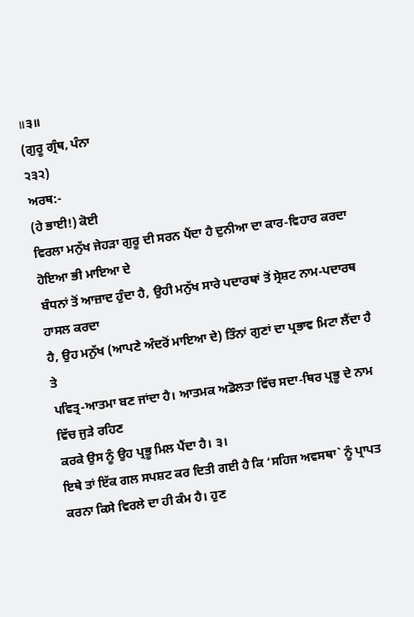॥੩॥
(ਗੁਰੂ ਗ੍ਰੰਥ, ਪੰਨਾ
੨੩੨)
ਅਰਥ:-
(ਹੇ ਭਾਈ!) ਕੋਈ
ਵਿਰਲਾ ਮਨੁੱਖ ਜੇਹੜਾ ਗੁਰੂ ਦੀ ਸਰਨ ਪੈਂਦਾ ਹੈ ਦੁਨੀਆ ਦਾ ਕਾਰ-ਵਿਹਾਰ ਕਰਦਾ ਹੋਇਆ ਭੀ ਮਾਇਆ ਦੇ
ਬੰਧਨਾਂ ਤੋਂ ਆਜ਼ਾਦ ਹੁੰਦਾ ਹੈ, ਉਹੀ ਮਨੁੱਖ ਸਾਰੇ ਪਦਾਰਥਾਂ ਤੋਂ ਸ੍ਰੇਸ਼ਟ ਨਾਮ-ਪਦਾਰਥ ਹਾਸਲ ਕਰਦਾ
ਹੈ, ਉਹ ਮਨੁੱਖ (ਆਪਣੇ ਅੰਦਰੋਂ ਮਾਇਆ ਦੇ) ਤਿੰਨਾਂ ਗੁਣਾਂ ਦਾ ਪ੍ਰਭਾਵ ਮਿਟਾ ਲੈਂਦਾ ਹੈ ਤੇ
ਪਵਿਤ੍ਰ-ਆਤਮਾ ਬਣ ਜਾਂਦਾ ਹੈ। ਆਤਮਕ ਅਡੋਲਤਾ ਵਿੱਚ ਸਦਾ-ਥਿਰ ਪ੍ਰਭੂ ਦੇ ਨਾਮ ਵਿੱਚ ਜੁੜੇ ਰਹਿਣ
ਕਰਕੇ ਉਸ ਨੂੰ ਉਹ ਪ੍ਰਭੂ ਮਿਲ ਪੈਂਦਾ ਹੈ। ੩।
ਇਥੇ ਤਾਂ ਇੱਕ ਗਲ ਸਪਸ਼ਟ ਕਰ ਦਿਤੀ ਗਈ ਹੈ ਕਿ ‘ਸਹਿਜ ਅਵਸਥਾ` ਨੂੰ ਪ੍ਰਾਪਤ
ਕਰਨਾ ਕਿਸੇ ਵਿਰਲੇ ਦਾ ਹੀ ਕੰਮ ਹੈ। ਹੁਣ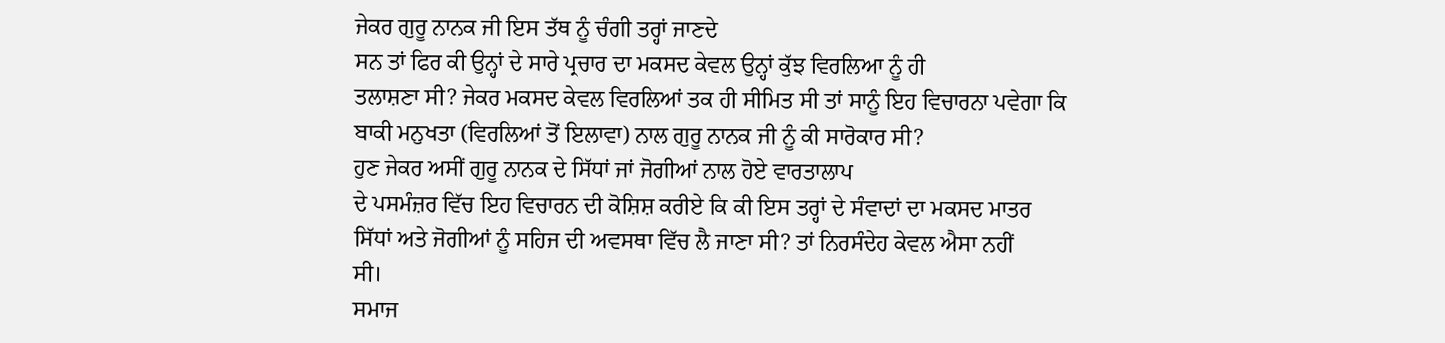ਜੇਕਰ ਗੁਰੂ ਨਾਨਕ ਜੀ ਇਸ ਤੱਥ ਨੂੰ ਚੰਗੀ ਤਰ੍ਹਾਂ ਜਾਣਦੇ
ਸਨ ਤਾਂ ਫਿਰ ਕੀ ਉਨ੍ਹਾਂ ਦੇ ਸਾਰੇ ਪ੍ਰਚਾਰ ਦਾ ਮਕਸਦ ਕੇਵਲ ਉਨ੍ਹਾਂ ਕੁੱਝ ਵਿਰਲਿਆ ਨੂੰ ਹੀ
ਤਲਾਸ਼ਣਾ ਸੀ? ਜੇਕਰ ਮਕਸਦ ਕੇਵਲ ਵਿਰਲਿਆਂ ਤਕ ਹੀ ਸੀਮਿਤ ਸੀ ਤਾਂ ਸਾਨੂੰ ਇਹ ਵਿਚਾਰਨਾ ਪਵੇਗਾ ਕਿ
ਬਾਕੀ ਮਨੁਖਤਾ (ਵਿਰਲਿਆਂ ਤੋਂ ਇਲਾਵਾ) ਨਾਲ ਗੁਰੂ ਨਾਨਕ ਜੀ ਨੂੰ ਕੀ ਸਾਰੋਕਾਰ ਸੀ?
ਹੁਣ ਜੇਕਰ ਅਸੀਂ ਗੁਰੂ ਨਾਨਕ ਦੇ ਸਿੱਧਾਂ ਜਾਂ ਜੋਗੀਆਂ ਨਾਲ ਹੋਏ ਵਾਰਤਾਲਾਪ
ਦੇ ਪਸਮੰਜ਼ਰ ਵਿੱਚ ਇਹ ਵਿਚਾਰਨ ਦੀ ਕੋਸ਼ਿਸ਼ ਕਰੀਏ ਕਿ ਕੀ ਇਸ ਤਰ੍ਹਾਂ ਦੇ ਸੰਵਾਦਾਂ ਦਾ ਮਕਸਦ ਮਾਤਰ
ਸਿੱਧਾਂ ਅਤੇ ਜੋਗੀਆਂ ਨੂੰ ਸਹਿਜ ਦੀ ਅਵਸਥਾ ਵਿੱਚ ਲੈ ਜਾਣਾ ਸੀ? ਤਾਂ ਨਿਰਸੰਦੇਹ ਕੇਵਲ ਐਸਾ ਨਹੀਂ
ਸੀ।
ਸਮਾਜ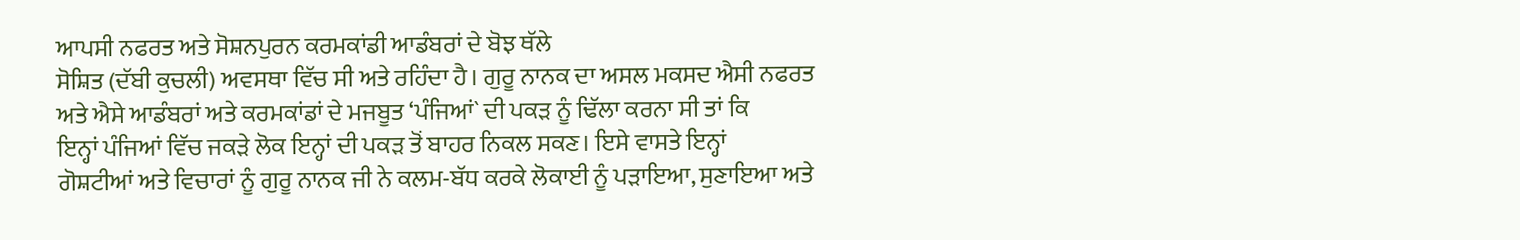ਆਪਸੀ ਨਫਰਤ ਅਤੇ ਸੋਸ਼ਨਪੁਰਨ ਕਰਮਕਾਂਡੀ ਆਡੰਬਰਾਂ ਦੇ ਬੋਝ ਥੱਲੇ
ਸੋਸ਼ਿਤ (ਦੱਬੀ ਕੁਚਲੀ) ਅਵਸਥਾ ਵਿੱਚ ਸੀ ਅਤੇ ਰਹਿੰਦਾ ਹੈ। ਗੁਰੂ ਨਾਨਕ ਦਾ ਅਸਲ ਮਕਸਦ ਐਸੀ ਨਫਰਤ
ਅਤੇ ਐਸੇ ਆਡੰਬਰਾਂ ਅਤੇ ਕਰਮਕਾਂਡਾਂ ਦੇ ਮਜਬੂਤ ‘ਪੰਜਿਆਂ` ਦੀ ਪਕੜ ਨੂੰ ਢਿੱਲਾ ਕਰਨਾ ਸੀ ਤਾਂ ਕਿ
ਇਨ੍ਹਾਂ ਪੰਜਿਆਂ ਵਿੱਚ ਜਕੜੇ ਲੋਕ ਇਨ੍ਹਾਂ ਦੀ ਪਕੜ ਤੋਂ ਬਾਹਰ ਨਿਕਲ ਸਕਣ। ਇਸੇ ਵਾਸਤੇ ਇਨ੍ਹਾਂ
ਗੋਸ਼ਟੀਆਂ ਅਤੇ ਵਿਚਾਰਾਂ ਨੂੰ ਗੁਰੂ ਨਾਨਕ ਜੀ ਨੇ ਕਲਮ-ਬੱਧ ਕਰਕੇ ਲੋਕਾਈ ਨੂੰ ਪੜਾਇਆ, ਸੁਣਾਇਆ ਅਤੇ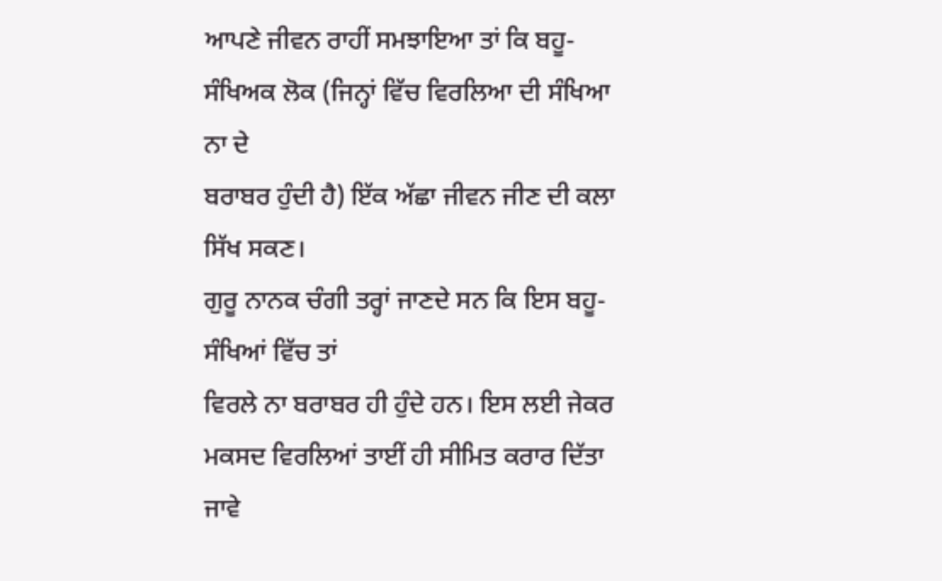ਆਪਣੇ ਜੀਵਨ ਰਾਹੀਂ ਸਮਝਾਇਆ ਤਾਂ ਕਿ ਬਹੂ-ਸੰਖਿਅਕ ਲੋਕ (ਜਿਨ੍ਹਾਂ ਵਿੱਚ ਵਿਰਲਿਆ ਦੀ ਸੰਖਿਆ ਨਾ ਦੇ
ਬਰਾਬਰ ਹੁੰਦੀ ਹੈ) ਇੱਕ ਅੱਛਾ ਜੀਵਨ ਜੀਣ ਦੀ ਕਲਾ ਸਿੱਖ ਸਕਣ।
ਗੁਰੂ ਨਾਨਕ ਚੰਗੀ ਤਰ੍ਹਾਂ ਜਾਣਦੇ ਸਨ ਕਿ ਇਸ ਬਹੂ-ਸੰਖਿਆਂ ਵਿੱਚ ਤਾਂ
ਵਿਰਲੇ ਨਾ ਬਰਾਬਰ ਹੀ ਹੁੰਦੇ ਹਨ। ਇਸ ਲਈ ਜੇਕਰ ਮਕਸਦ ਵਿਰਲਿਆਂ ਤਾਈਂ ਹੀ ਸੀਮਿਤ ਕਰਾਰ ਦਿੱਤਾ
ਜਾਵੇ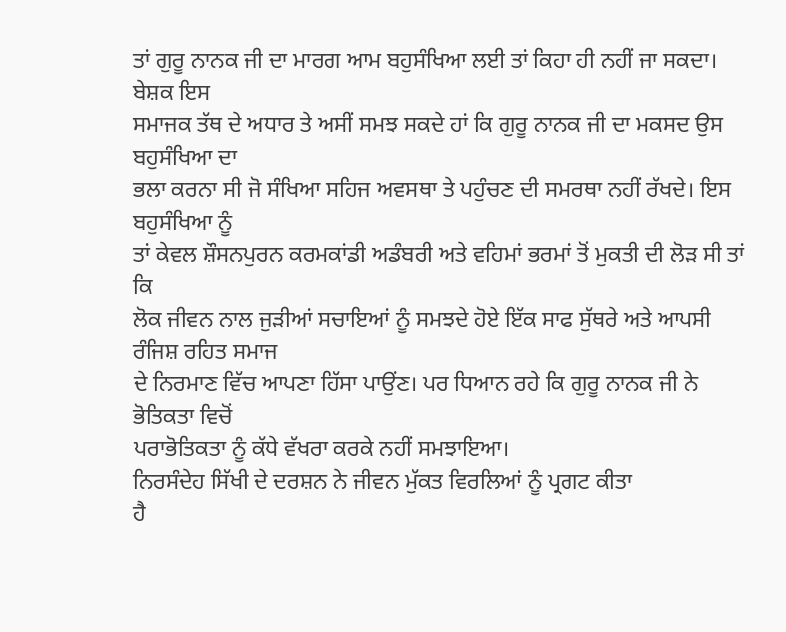ਤਾਂ ਗੁਰੂ ਨਾਨਕ ਜੀ ਦਾ ਮਾਰਗ ਆਮ ਬਹੁਸੰਖਿਆ ਲਈ ਤਾਂ ਕਿਹਾ ਹੀ ਨਹੀਂ ਜਾ ਸਕਦਾ। ਬੇਸ਼ਕ ਇਸ
ਸਮਾਜਕ ਤੱਥ ਦੇ ਅਧਾਰ ਤੇ ਅਸੀਂ ਸਮਝ ਸਕਦੇ ਹਾਂ ਕਿ ਗੁਰੂ ਨਾਨਕ ਜੀ ਦਾ ਮਕਸਦ ਉਸ ਬਹੁਸੰਖਿਆ ਦਾ
ਭਲਾ ਕਰਨਾ ਸੀ ਜੋ ਸੰਖਿਆ ਸਹਿਜ ਅਵਸਥਾ ਤੇ ਪਹੁੰਚਣ ਦੀ ਸਮਰਥਾ ਨਹੀਂ ਰੱਖਦੇ। ਇਸ ਬਹੁਸੰਖਿਆ ਨੂੰ
ਤਾਂ ਕੇਵਲ ਸ਼ੌਸਨਪੁਰਨ ਕਰਮਕਾਂਡੀ ਅਡੰਬਰੀ ਅਤੇ ਵਹਿਮਾਂ ਭਰਮਾਂ ਤੋਂ ਮੁਕਤੀ ਦੀ ਲੋੜ ਸੀ ਤਾਂ ਕਿ
ਲੋਕ ਜੀਵਨ ਨਾਲ ਜੁੜੀਆਂ ਸਚਾਇਆਂ ਨੂੰ ਸਮਝਦੇ ਹੋਏ ਇੱਕ ਸਾਫ ਸੁੱਥਰੇ ਅਤੇ ਆਪਸੀ ਰੰਜਿਸ਼ ਰਹਿਤ ਸਮਾਜ
ਦੇ ਨਿਰਮਾਣ ਵਿੱਚ ਆਪਣਾ ਹਿੱਸਾ ਪਾਉਂਣ। ਪਰ ਧਿਆਨ ਰਹੇ ਕਿ ਗੁਰੂ ਨਾਨਕ ਜੀ ਨੇ ਭੋਤਿਕਤਾ ਵਿਚੋਂ
ਪਰਾਭੋਤਿਕਤਾ ਨੂੰ ਕੱਧੇ ਵੱਖਰਾ ਕਰਕੇ ਨਹੀਂ ਸਮਝਾਇਆ।
ਨਿਰਸੰਦੇਹ ਸਿੱਖੀ ਦੇ ਦਰਸ਼ਨ ਨੇ ਜੀਵਨ ਮੁੱਕਤ ਵਿਰਲਿਆਂ ਨੂੰ ਪ੍ਰਗਟ ਕੀਤਾ
ਹੈ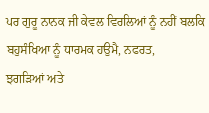ਪਰ ਗੁਰੂ ਨਾਨਕ ਜੀ ਕੇਵਲ ਵਿਰਲਿਆਂ ਨੂੰ ਨਹੀਂ ਬਲਕਿ ਬਹੁਸੰਖਿਆ ਨੂੰ ਧਾਰਮਕ ਹਉਮੈ, ਨਫਰਤ,
ਝਗੜਿਆਂ ਅਤੇ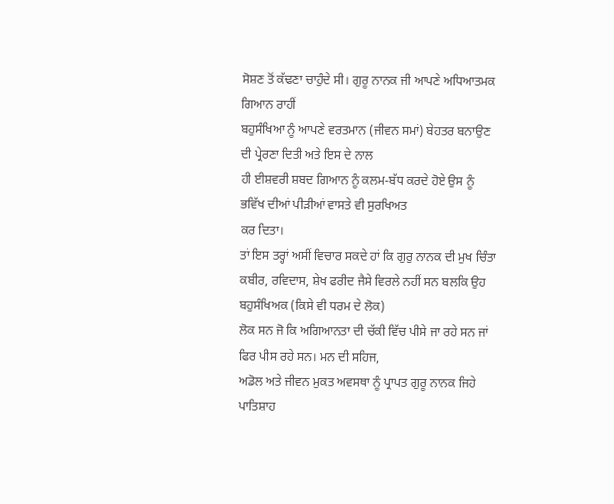ਸੋਸ਼ਣ ਤੋਂ ਕੱਢਣਾ ਚਾਹੁੰਦੇ ਸੀ। ਗੁਰੂ ਨਾਨਕ ਜੀ ਆਪਣੇ ਅਧਿਆਤਮਕ ਗਿਆਨ ਰਾਹੀਂ
ਬਹੁਸੰਖਿਆ ਨੂੰ ਆਪਣੇ ਵਰਤਮਾਨ (ਜੀਵਨ ਸਮਾਂ) ਬੇਹਤਰ ਬਨਾਉਣ ਦੀ ਪ੍ਰੇਰਣਾ ਦਿਤੀ ਅਤੇ ਇਸ ਦੇ ਨਾਲ
ਹੀ ਈਸ਼ਵਰੀ ਸ਼ਬਦ ਗਿਆਨ ਨੂੰ ਕਲਮ-ਬੱਧ ਕਰਦੇ ਹੋਏ ਉਸ ਨੂੰ ਭਵਿੱਖ ਦੀਆਂ ਪੀੜੀਆਂ ਵਾਸਤੇ ਵੀ ਸੁਰਖਿਅਤ
ਕਰ ਦਿਤਾ।
ਤਾਂ ਇਸ ਤਰ੍ਹਾਂ ਅਸੀਂ ਵਿਚਾਰ ਸਕਦੇ ਹਾਂ ਕਿ ਗੁਰੁ ਨਾਨਕ ਦੀ ਮੁਖ ਚਿੰਤਾ
ਕਬੀਰ, ਰਵਿਦਾਸ, ਸ਼ੇਖ ਫਰੀਦ ਜੈਸੇ ਵਿਰਲੇ ਨਹੀਂ ਸਨ ਬਲਕਿ ਉਹ ਬਹੁਸੰਖਿਅਕ (ਕਿਸੇ ਵੀ ਧਰਮ ਦੇ ਲੋਕ)
ਲੋਕ ਸਨ ਜੋ ਕਿ ਅਗਿਆਨਤਾ ਦੀ ਚੱਕੀ ਵਿੱਚ ਪੀਸੇ ਜਾ ਰਹੇ ਸਨ ਜਾਂ ਫਿਰ ਪੀਸ ਰਹੇ ਸਨ। ਮਨ ਦੀ ਸਹਿਜ,
ਅਡੋਲ ਅਤੇ ਜੀਵਨ ਮੁਕਤ ਅਵਸਥਾ ਨੂੰ ਪ੍ਰਾਪਤ ਗੁਰੂ ਨਾਨਕ ਜਿਹੇ ਪਾਤਿਸ਼ਾਹ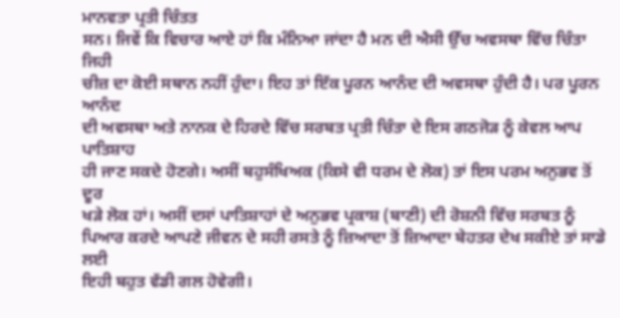ਮਾਨਵਤਾ ਪ੍ਰਤੀ ਚਿੰਤਤ
ਸਨ। ਜਿਵੇਂ ਕਿ ਵਿਚਾਰ ਆਏ ਹਾਂ ਕਿ ਮੰਨਿਆ ਜਾਂਦਾ ਹੈ ਮਨ ਦੀ ਐਸੀ ਉੱਚ ਅਵਸਥਾ ਵਿੱਚ ਚਿੰਤਾ ਜਿਹੀ
ਚੀਜ਼ ਦਾ ਕੋਈ ਸਥਾਨ ਨਹੀਂ ਹੁੰਦਾ। ਇਹ ਤਾਂ ਇੱਕ ਪੂਰਨ ਆਨੰਦ ਦੀ ਅਵਸਥਾ ਹੁੰਦੀ ਹੈ। ਪਰ ਪੂਰਨ ਆਨੰਦ
ਦੀ ਅਵਸਥਾ ਅਤੇ ਨਾਨਕ ਦੇ ਹਿਰਦੇ ਵਿੱਚ ਸਰਬਤ ਪ੍ਰਤੀ ਚਿੰਤਾ ਦੇ ਇਸ ਗਠਜੋੜ ਨੂੰ ਕੇਵਲ ਆਪ ਪਾਤਿਸ਼ਾਹ
ਹੀ ਜਾਣ ਸਕਦੇ ਹੋਣਗੇ। ਅਸੀਂ ਬਹੁਸੰਖਿਅਕ (ਕਿਸੇ ਵੀ ਧਰਮ ਦੇ ਲੋਕ) ਤਾਂ ਇਸ ਪਰਮ ਅਨੁਭਵ ਤੋਂ ਦੂਰ
ਖੜੇ ਲੋਕ ਹਾਂ। ਅਸੀਂ ਦਸਾਂ ਪਾਤਿਸ਼ਾਹਾਂ ਦੇ ਅਨੁਭਵ ਪ੍ਰਕਾਸ਼ (ਬਾਣੀ) ਦੀ ਰੋਸ਼ਨੀ ਵਿੱਚ ਸਰਬਤ ਨੂੰ
ਪਿਆਰ ਕਰਦੇ ਆਪਣੇ ਜੀਵਨ ਦੇ ਸਹੀ ਰਸਤੇ ਨੂੰ ਜ਼ਿਆਦਾ ਤੋਂ ਜ਼ਿਆਦਾ ਬੇਹਤਰ ਦੇਖ ਸਕੀਏ ਤਾਂ ਸਾਡੇ ਲਈ
ਇਹੀ ਬਹੁਤ ਵੱਡੀ ਗਲ ਹੋਵੇਗੀ।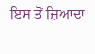ਇਸ ਤੋਂ ਜ਼ਿਆਦਾ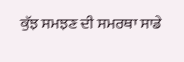ਕੁੱਝ ਸਮਝਣ ਦੀ ਸਮਰਥਾ ਸਾਡੇ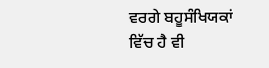ਵਰਗੇ ਬਹੂਸੰਖਿਯਕਾਂ
ਵਿੱਚ ਹੈ ਵੀ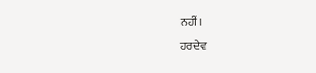ਨਹੀਂ।
ਹਰਦੇਵ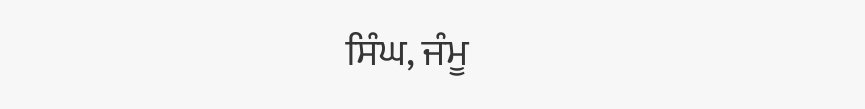ਸਿੰਘ, ਜੰਮੂ